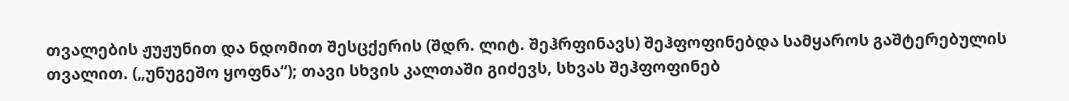თვალების ჟუჟუნით და ნდომით შესცქერის (შდრ. ლიტ. შეჰრფინავს) შეჰფოფინებდა სამყაროს გაშტერებულის თვალით. („უნუგეშო ყოფნა“); თავი სხვის კალთაში გიძევს, სხვას შეჰფოფინებ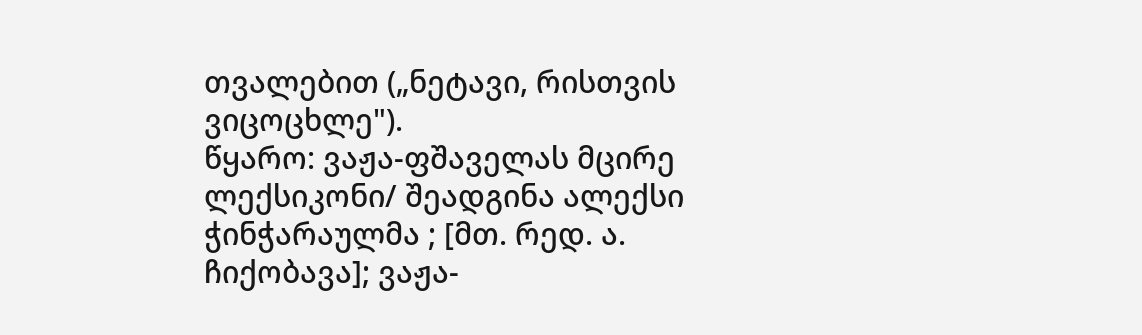თვალებით („ნეტავი, რისთვის ვიცოცხლე").
წყარო: ვაჟა-ფშაველას მცირე ლექსიკონი/ შეადგინა ალექსი ჭინჭარაულმა ; [მთ. რედ. ა. ჩიქობავა]; ვაჟა-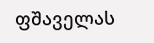ფშაველას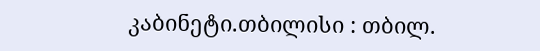კაბინეტი.თბილისი : თბილ.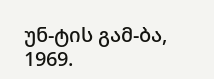უნ-ტის გამ-ბა, 1969.